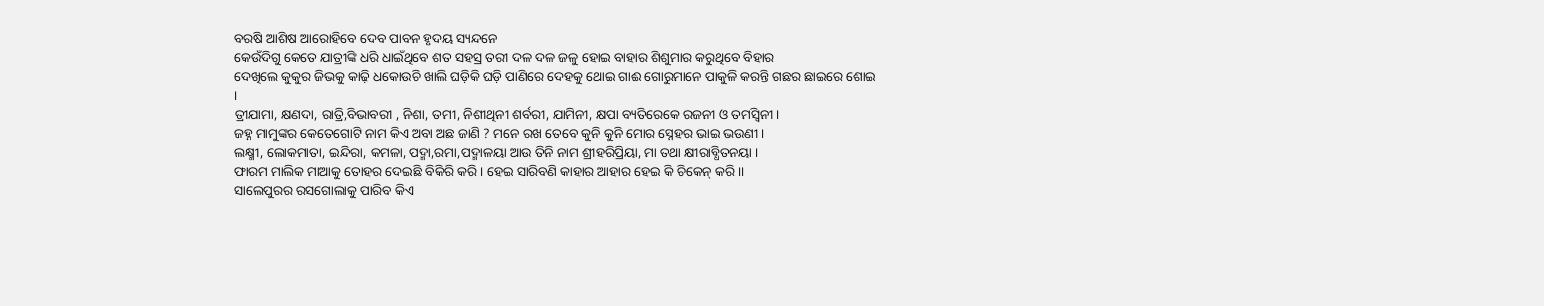ବରଷି ଆଶିଷ ଆରୋହିବେ ଦେବ ପାବନ ହୃଦୟ ସ୍ୟନ୍ଦନେ
କେଉଁଦିଗୁ କେତେ ଯାତ୍ରୀଙ୍କି ଧରି ଧାଇଁଥିବେ ଶତ ସହସ୍ର ତରୀ ଦଳ ଦଳ ଜଳୁ ହୋଇ ବାହାର ଶିଶୁମାର କରୁଥିବେ ବିହାର
ଦେଖିଲେ କୁକୁର ଜିଭକୁ କାଢ଼ି ଧକୋଉଚି ଖାଲି ଘଡ଼ିକି ଘଡ଼ି ପାଣିରେ ଦେହକୁ ଥୋଇ ଗାଈ ଗୋରୁମାନେ ପାକୁଳି କରନ୍ତି ଗଛର ଛାଇରେ ଶୋଇ ।
ତ୍ରୀଯାମା, କ୍ଷଣଦା, ରାତ୍ରି,ବିଭାବରୀ , ନିଶା, ତମୀ, ନିଶୀଥିନୀ ଶର୍ବରୀ, ଯାମିନୀ, କ୍ଷପା ବ୍ୟତିରେକେ ରଜନୀ ଓ ତମସ୍ଵିନୀ ।
ଜହ୍ନ ମାମୁଙ୍କର କେତେଗୋଟି ନାମ କିଏ ଅବା ଅଛ ଜାଣି ? ମନେ ରଖ ତେବେ କୁନି କୁନି ମୋର ସ୍ନେହର ଭାଇ ଭଉଣୀ ।
ଲକ୍ଷ୍ମୀ, ଲୋକମାତା, ଇନ୍ଦିରା, କମଳା, ପଦ୍ମା,ରମା,ପଦ୍ମାଳୟା ଆଉ ତିନି ନାମ ଶ୍ରୀହରିପ୍ରିୟା, ମା ତଥା କ୍ଷୀରାବ୍ଧିତନୟା ।
ଫାରମ ମାଲିକ ମାଆକୁ ତୋହର ଦେଇଛି ବିକିରି କରି । ହେଇ ସାରିବଣି କାହାର ଆହାର ହେଇ କି ଚିକେନ୍ କରି ।।
ସାଲେପୁରର ରସଗୋଲାକୁ ପାରିବ କିଏ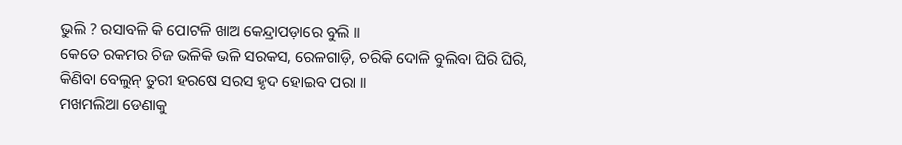ଭୁଲି ? ରସାବଳି କି ପୋଟଳି ଖାଅ କେନ୍ଦ୍ରାପଡ଼ାରେ ବୁଲି ।।
କେତେ ରକମର ଚିଜ ଭଳିକି ଭଳି ସରକସ, ରେଳଗାଡ଼ି, ଚରିକି ଦୋଳି ବୁଲିବା ଘିରି ଘିରି, କିଣିବା ବେଲୁନ୍ ତୁରୀ ହରଷେ ସରସ ହୃଦ ହୋଇବ ପରା ।।
ମଖମଲିଆ ଡେଣାକୁ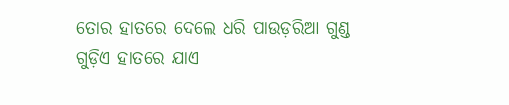ତୋର ହାତରେ ଦେଲେ ଧରି ପାଉଡ଼ରିଆ ଗୁଣ୍ଡ ଗୁଡ଼ିଏ ହାତରେ ଯାଏ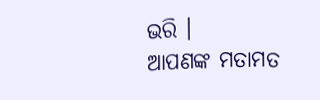ଭରି ।
ଆପଣଙ୍କ ମତାମତ